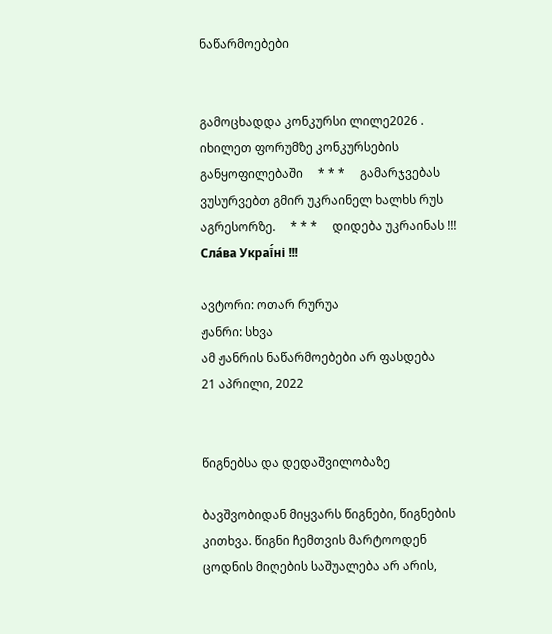ნაწარმოებები


გამოცხადდა კონკურსი ლილე2026 . იხილეთ ფორუმზე კონკურსების განყოფილებაში     * * *     გამარჯვებას ვუსურვებთ გმირ უკრაინელ ხალხს რუს აგრესორზე.     * * *     დიდება უკრაინას !!! Сла́ва Украї́ні !!!

ავტორი: ოთარ რურუა
ჟანრი: სხვა
ამ ჟანრის ნაწარმოებები არ ფასდება
21 აპრილი, 2022


წიგნებსა და დედაშვილობაზე

ბავშვობიდან მიყვარს წიგნები, წიგნების კითხვა. წიგნი ჩემთვის მარტოოდენ ცოდნის მიღების საშუალება არ არის,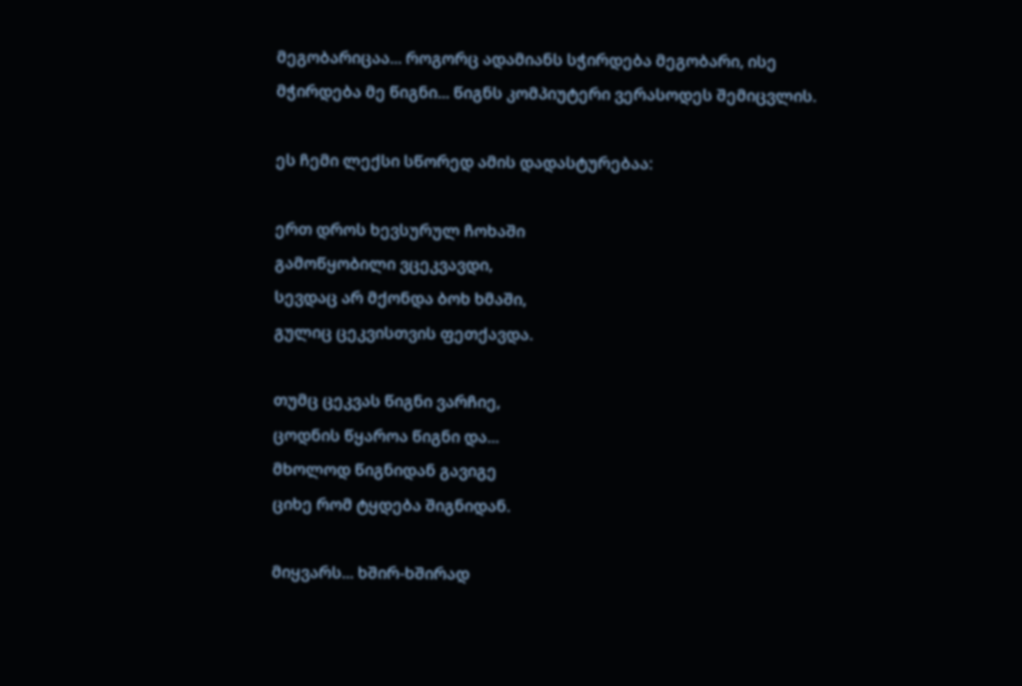მეგობარიცაა... როგორც ადამიანს სჭირდება მეგობარი, ისე მჭირდება მე წიგნი... წიგნს კომპიუტერი ვერასოდეს შემიცვლის.

ეს ჩემი ლექსი სწორედ ამის დადასტურებაა:

ერთ დროს ხევსურულ ჩოხაში
გამოწყობილი ვცეკვავდი,
სევდაც არ მქონდა ბოხ ხმაში,
გულიც ცეკვისთვის ფეთქავდა.

თუმც ცეკვას წიგნი ვარჩიე,
ცოდნის წყაროა წიგნი და...
მხოლოდ წიგნიდან გავიგე
ციხე რომ ტყდება შიგნიდან.

მიყვარს... ხშირ-ხშირად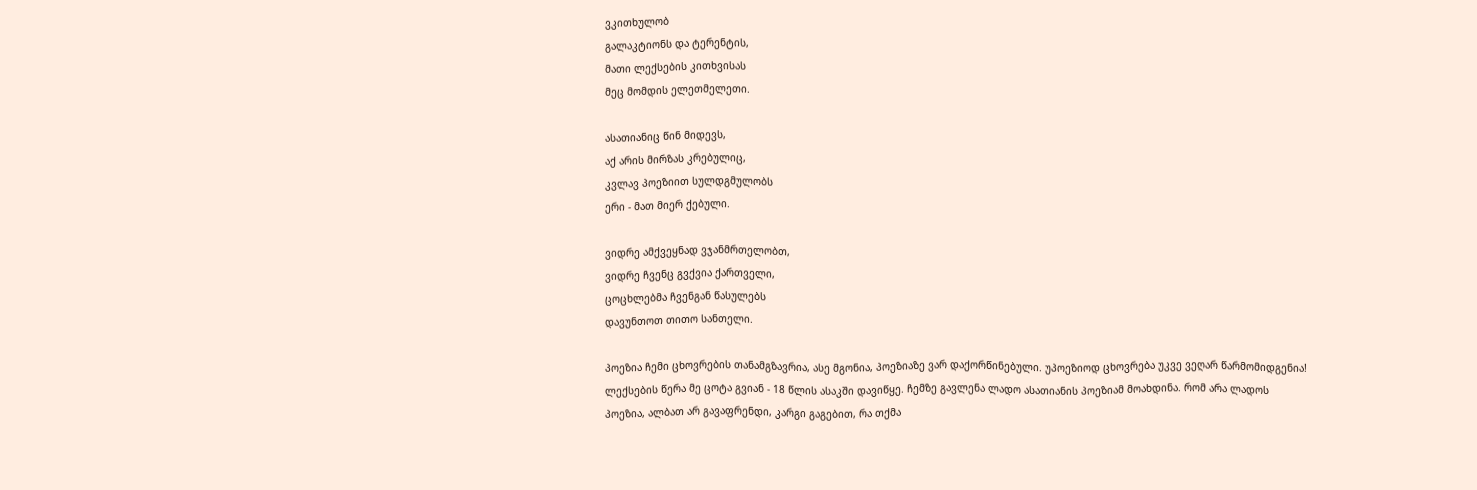ვკითხულობ
გალაკტიონს და ტერენტის,
მათი ლექსების კითხვისას
მეც მომდის ელეთმელეთი.

ასათიანიც წინ მიდევს,
აქ არის მირზას კრებულიც,
კვლავ პოეზიით სულდგმულობს
ერი - მათ მიერ ქებული.

ვიდრე ამქვეყნად ვჯანმრთელობთ,
ვიდრე ჩვენც გვქვია ქართველი,
ცოცხლებმა ჩვენგან წასულებს
დავუნთოთ თითო სანთელი.

პოეზია ჩემი ცხოვრების თანამგზავრია, ასე მგონია, პოეზიაზე ვარ დაქორწინებული. უპოეზიოდ ცხოვრება უკვე ვეღარ წარმომიდგენია! ლექსების წერა მე ცოტა გვიან - 18 წლის ასაკში დავიწყე. ჩემზე გავლენა ლადო ასათიანის პოეზიამ მოახდინა. რომ არა ლადოს პოეზია, ალბათ არ გავაფრენდი, კარგი გაგებით, რა თქმა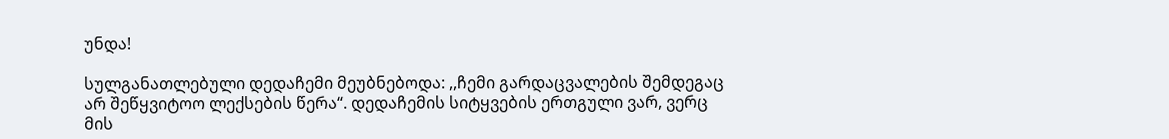უნდა!

სულგანათლებული დედაჩემი მეუბნებოდა: ,,ჩემი გარდაცვალების შემდეგაც არ შეწყვიტოო ლექსების წერა“. დედაჩემის სიტყვების ერთგული ვარ, ვერც მის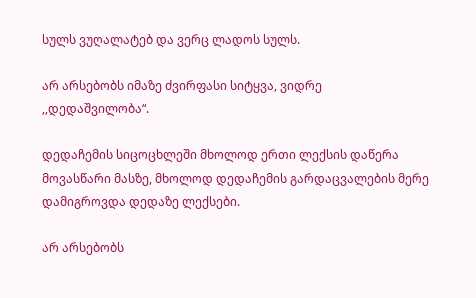სულს ვუღალატებ და ვერც ლადოს სულს.

არ არსებობს იმაზე ძვირფასი სიტყვა, ვიდრე
,,დედაშვილობა“.

დედაჩემის სიცოცხლეში მხოლოდ ერთი ლექსის დაწერა მოვასწარი მასზე, მხოლოდ დედაჩემის გარდაცვალების მერე დამიგროვდა დედაზე ლექსები.

არ არსებობს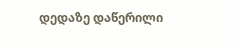დედაზე დაწერილი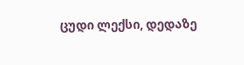ცუდი ლექსი, დედაზე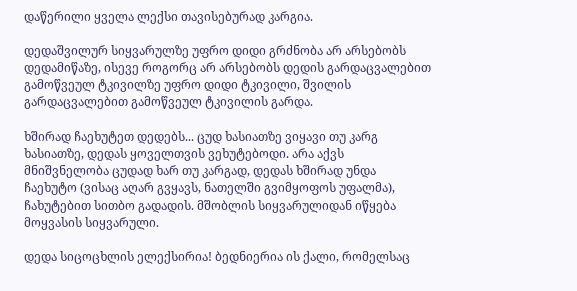დაწერილი ყველა ლექსი თავისებურად კარგია.

დედაშვილურ სიყვარულზე უფრო დიდი გრძნობა არ არსებობს დედამიწაზე, ისევე როგორც არ არსებობს დედის გარდაცვალებით გამოწვეულ ტკივილზე უფრო დიდი ტკივილი, შვილის გარდაცვალებით გამოწვეულ ტკივილის გარდა.

ხშირად ჩაეხუტეთ დედებს... ცუდ ხასიათზე ვიყავი თუ კარგ ხასიათზე, დედას ყოველთვის ვეხუტებოდი. არა აქვს მნიშვნელობა ცუდად ხარ თუ კარგად, დედას ხშირად უნდა ჩაეხუტო (ვისაც აღარ გვყავს, ნათელში გვიმყოფოს უფალმა), ჩახუტებით სითბო გადადის. მშობლის სიყვარულიდან იწყება მოყვასის სიყვარული.

დედა სიცოცხლის ელექსირია! ბედნიერია ის ქალი, რომელსაც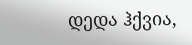დედა ჰქვია,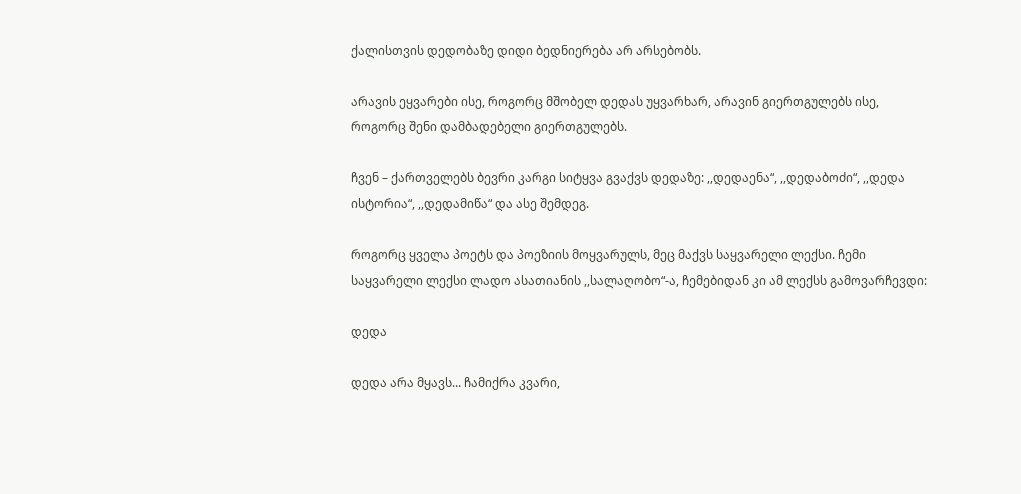ქალისთვის დედობაზე დიდი ბედნიერება არ არსებობს.

არავის ეყვარები ისე, როგორც მშობელ დედას უყვარხარ, არავინ გიერთგულებს ისე, როგორც შენი დამბადებელი გიერთგულებს.

ჩვენ – ქართველებს ბევრი კარგი სიტყვა გვაქვს დედაზე: ,,დედაენა“, ,,დედაბოძი“, ,,დედა ისტორია“, ,,დედამიწა“ და ასე შემდეგ.

როგორც ყველა პოეტს და პოეზიის მოყვარულს, მეც მაქვს საყვარელი ლექსი. ჩემი საყვარელი ლექსი ლადო ასათიანის ,,სალაღობო“-ა, ჩემებიდან კი ამ ლექსს გამოვარჩევდი:

დედა

დედა არა მყავს... ჩამიქრა კვარი,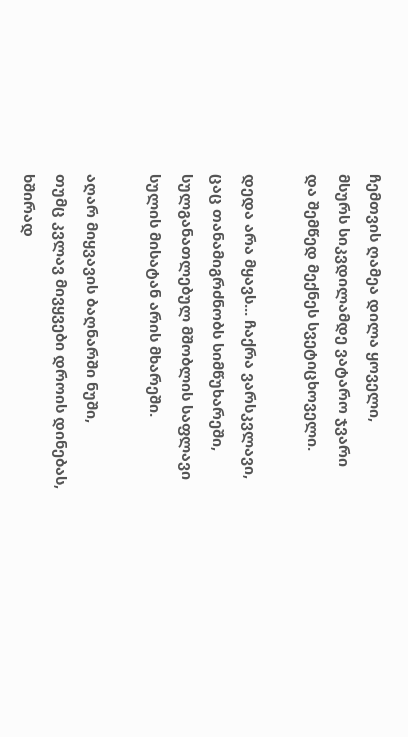ჩემთვის ღამეა დილა ყოველი,
მსურს სიკვდილამდე ვატარო ჯვარი
და შემწედ მექნეს სვეტიცხოველი.

დედა არა მყავს... ჩაქრა ვარსკვლავი,
ცაც თანამიგრძნობს სიმწუხარეში,
სულგანათლებულ მშობლის საფლავი
სულის მისატან არის მხარეში.

აღარ მიყვავის ბაღნარში ნუში,
თუმც კვლავ მივყვები დროის დინებას,
ხშირად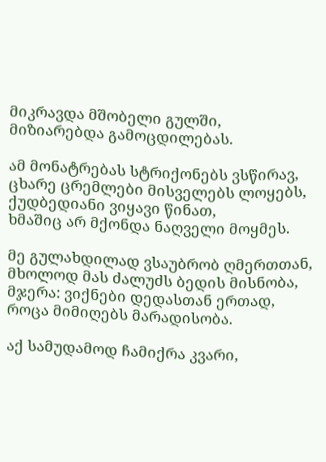მიკრავდა მშობელი გულში,
მიზიარებდა გამოცდილებას.

ამ მონატრებას სტრიქონებს ვსწირავ,
ცხარე ცრემლები მისველებს ლოყებს,
ქუდბედიანი ვიყავი წინათ,
ხმაშიც არ მქონდა ნაღველი მოყმეს.

მე გულახდილად ვსაუბრობ ღმერთთან,
მხოლოდ მას ძალუძს ბედის მისნობა,
მჯერა: ვიქნები დედასთან ერთად,
როცა მიმიღებს მარადისობა.

აქ სამუდამოდ ჩამიქრა კვარი,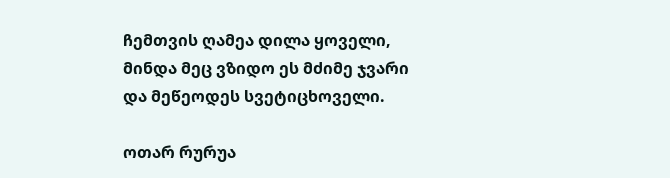ჩემთვის ღამეა დილა ყოველი,
მინდა მეც ვზიდო ეს მძიმე ჯვარი
და მეწეოდეს სვეტიცხოველი.

ოთარ რურუა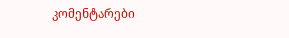კომენტარები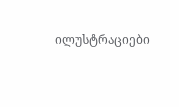ილუსტრაციები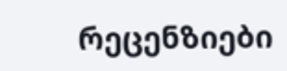რეცენზიები